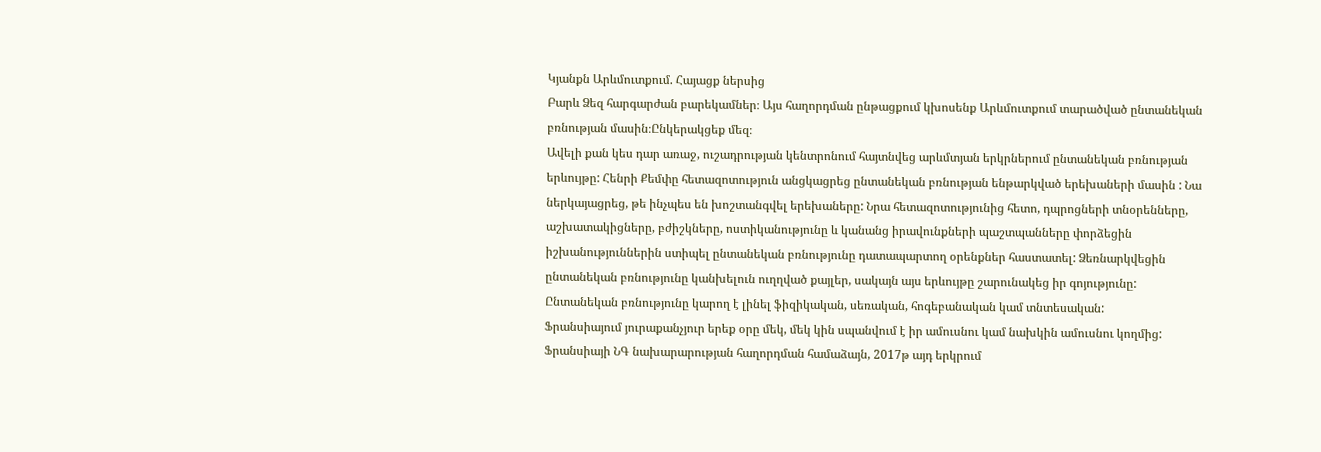Կյանքն Արևմուտքում. Հայացք ներսից
Բարև Ձեզ հարգարժան բարեկամներ։ Այս հաղորդման ընթացքում կխոսենք Արևմուտքում տարածված ընտանեկան բռնության մասին։Ընկերակցեք մեզ։
Ավելի քան կես դար առաջ, ուշադրության կենտրոնում հայտնվեց արևմտյան երկրներում ընտանեկան բռնության երևույթը: Հենրի Քեմփը հետազոտություն անցկացրեց ընտանեկան բռնության ենթարկված երեխաների մասին : Նա ներկայացրեց, թե ինչպես են խոշտանգվել երեխաները: Նրա հետազոտությունից հետո, դպրոցների տնօրենները, աշխատակիցները, բժիշկները, ոստիկանությունը և կանանց իրավունքների պաշտպանները փորձեցին իշխանություններին ստիպել ընտանեկան բռնությունը դատապարտող օրենքներ հաստատել: Ձեռնարկվեցին ընտանեկան բռնությունը կանխելուն ուղղված քայլեր, սակայն այս երևույթը շարունակեց իր գոյությունը:
Ընտանեկան բռնությունը կարող է լինել ֆիզիկական, սեռական, հոգեբանական կամ տնտեսական:
Ֆրանսիայում յուրաքանչյուր երեք օրը մեկ, մեկ կին սպանվում է իր ամուսնու կամ նախկին ամուսնու կողմից: Ֆրանսիայի ՆԳ նախարարության հաղորդման համաձայն, 2017թ այդ երկրում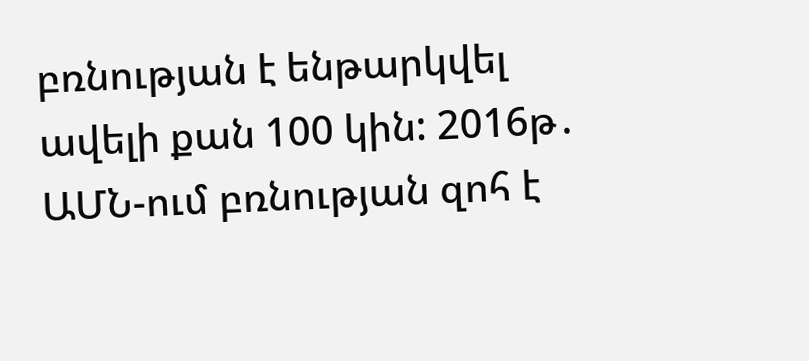բռնության է ենթարկվել ավելի քան 100 կին: 2016թ․ ԱՄՆ-ում բռնության զոհ է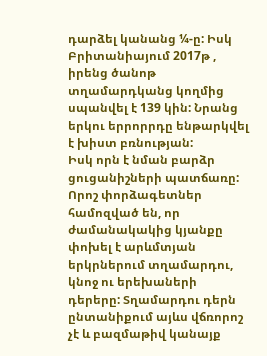դարձել կանանց ¼-ը: Իսկ Բրիտանիայում 2017թ , իրենց ծանոթ տղամարդկանց կողմից սպանվել է 139 կին: Նրանց երկու երրորրդը ենթարկվել է խիստ բռնության:
Իսկ որն է նման բարձր ցուցանիշների պատճառը: Որոշ փորձագետներ համոզված են, որ ժամանակակից կյանքը փոխել է արևմտյան երկրներում տղամարդու, կնոջ ու երեխաների դերերը: Տղամարդու դերն ընտանիքում այևս վճռորոշ չէ և բազմաթիվ կանայք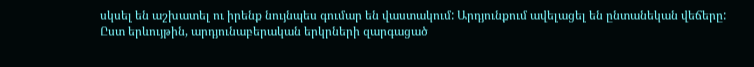սկսել են աշխատել ու իրենք նույնպես գումար են վաստակում: Արդյունքում ավելացել են ընտանեկան վեճերը: Ըստ երևույթին, արդյունաբերական երկրների զարգացած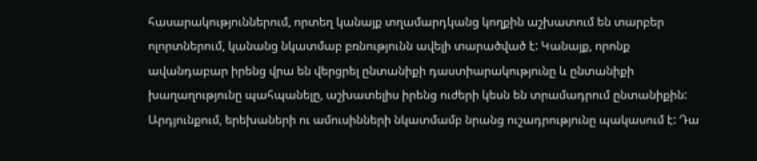հասարակություններում, որտեղ կանայք տղամարդկանց կողքին աշխատում են տարբեր ոլորտներում, կանանց նկատմաբ բռնությունն ավելի տարածված է: Կանայք, որոնք ավանդաբար իրենց վրա են վերցրել ընտանիքի դաստիարակությունը և ընտանիքի խաղաղությունը պահպանելը, աշխատելիս իրենց ուժերի կեսն են տրամադրում ընտանիքին: Արդյունքում, երեխաների ու ամուսինների նկատմամբ նրանց ուշադրությունը պակասում է: Դա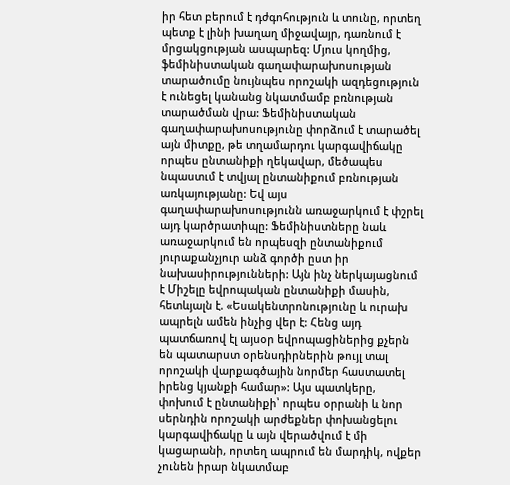իր հետ բերում է դժգոհություն և տունը, որտեղ պետք է լինի խաղաղ միջավայր, դառնում է մրցակցության ասպարեզ: Մյուս կողմից, ֆեմինիստական գաղափարախոսության տարածումը նույնպես որոշակի ազդեցություն է ունեցել կանանց նկատմամբ բռնության տարածման վրա: Ֆեմինիստական գաղափարախոսությունը փորձում է տարածել այն միտքը, թե տղամարդու կարգավիճակը որպես ընտանիքի ղեկավար, մեծապես նպաստւմ է տվյալ ընտանիքում բռնության առկայությանը: Եվ այս գաղափարախոսությունն առաջարկում է փշրել այդ կարծրատիպը: Ֆեմինիստները նաև առաջարկում են որպեսզի ընտանիքում յուրաքանչյուր անձ գործի ըստ իր նախասիրությունների: Այն ինչ ներկայացնում է Միշելը եվրոպական ընտանիքի մասին, հետևյալն է. «Եսակենտրոնությունը և ուրախ ապրելն ամեն ինչից վեր է: Հենց այդ պատճառով էլ այսօր եվրոպացիներից քչերն են պատարստ օրենսդիրներին թույլ տալ որոշակի վարքագծային նորմեր հաստատել իրենց կյանքի համար»: Այս պատկերը, փոխում է ընտանիքի՝ որպես օրրանի և նոր սերնդին որոշակի արժեքներ փոխանցելու կարգավիճակը և այն վերածվում է մի կացարանի, որտեղ ապրում են մարդիկ, ովքեր չունեն իրար նկատմաբ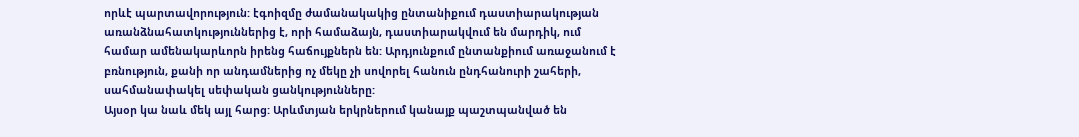որևէ պարտավորություն: էգոիզմը ժամանակակից ընտանիքում դաստիարակության առանձնահատկություններից է, որի համաձայն, դաստիարակվում են մարդիկ, ում համար ամենակարևորն իրենց հաճույքներն են: Արդյունքում ընտանքիում առաջանում է բռնություն, քանի որ անդամներից ոչ մեկը չի սովորել հանուն ընդհանուրի շահերի, սահմանափակել սեփական ցանկությունները:
Այսօր կա նաև մեկ այլ հարց: Արևմտյան երկրներում կանայք պաշտպանված են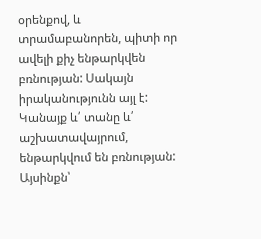օրենքով, և տրամաբանորեն, պիտի որ ավելի քիչ ենթարկվեն բռնության: Սակայն իրականությունն այլ է: Կանայք և՛ տանը և՛ աշխատավայրում, ենթարկվում են բռնության: Այսինքն՝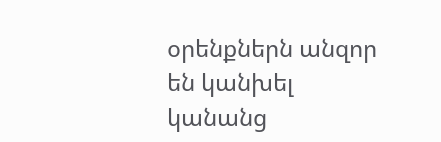օրենքներն անզոր են կանխել կանանց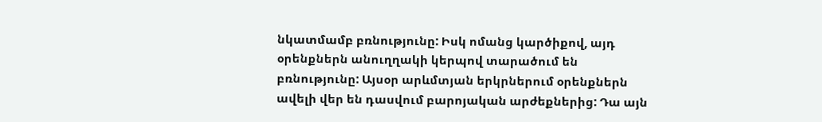նկատմամբ բռնությունը: Իսկ ոմանց կարծիքով, այդ օրենքներն անուղղակի կերպով տարածում են բռնությունը: Այսօր արևմտյան երկրներում օրենքներն ավելի վեր են դասվում բարոյական արժեքներից: Դա այն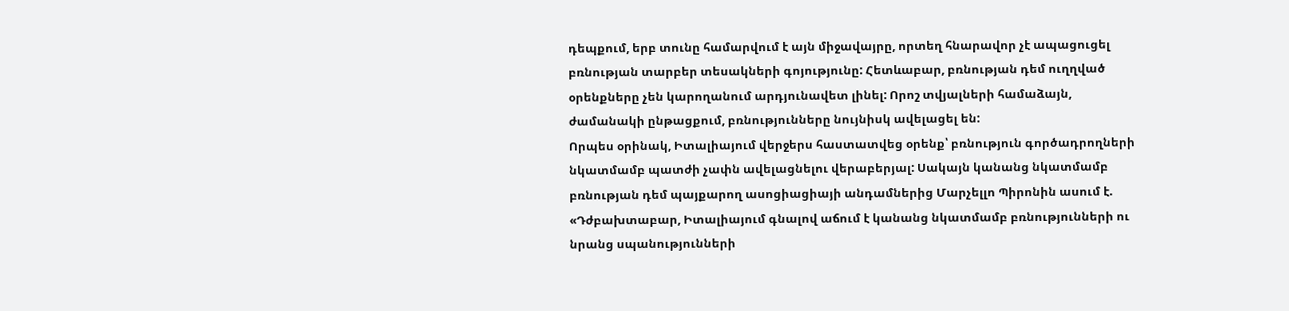դեպքում, երբ տունը համարվում է այն միջավայրը, որտեղ հնարավոր չէ ապացուցել բռնության տարբեր տեսակների գոյությունը: Հետևաբար, բռնության դեմ ուղղված օրենքները չեն կարողանում արդյունավետ լինել: Որոշ տվյալների համաձայն, ժամանակի ընթացքում, բռնությունները նույնիսկ ավելացել են:
Որպես օրինակ, Իտալիայում վերջերս հաստատվեց օրենք՝ բռնություն գործադրողների նկատմամբ պատժի չափն ավելացնելու վերաբերյալ: Սակայն կանանց նկատմամբ բռնության դեմ պայքարող ասոցիացիայի անդամներից Մարչելլո Պիրոնին ասում է. «Դժբախտաբար, Իտալիայում գնալով աճում է կանանց նկատմամբ բռնությունների ու նրանց սպանությունների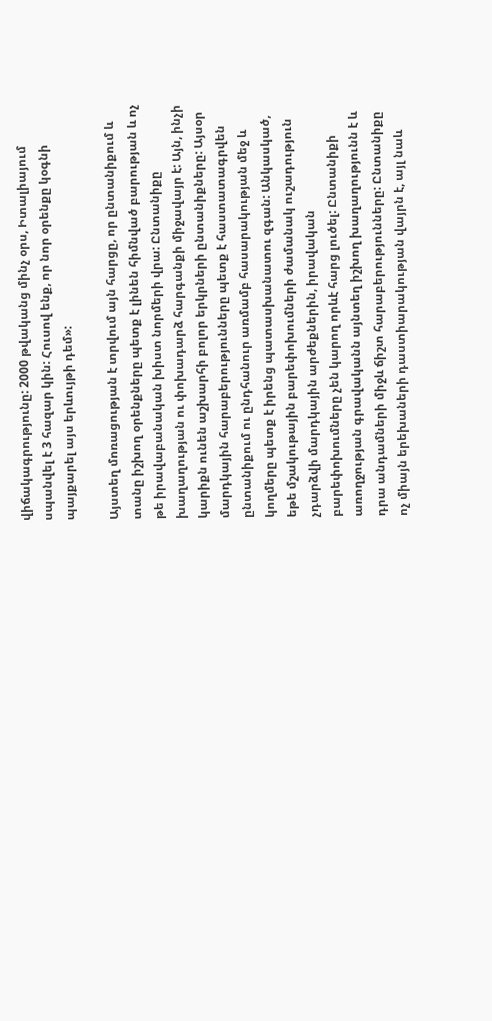վիճակագրությունը: 2000 թվականց մինչ օրս, Իտալիայում սպանվել է 3 հազար կին: Հուսով ենք, որ նոր օրենքը կօգնի պայքարել այս երևույթի դեմ»:

Այստեղ մոռացության է տրվում այն հարցը, որ ընտանիքում և տանը իշխող օրենքները պետք է լինեն հիմնված բարության և ոչ թե իրավաբանական խիստ նորմերի վրա: Ընտանիքը խաղաղության ու փոխադարձ հարգանքի միջավայր է: Այն, ինչի կարիքն ունեն աշխարհի բոլոր երկրների ընտանիքները: Այսօր մարդկային հարաբերությունները պետք է հաստատագրվեն ընտանիքում ու ընդհանուր առմամբ հասարակության մեջ և կողմերը պետք է իրենց պատասխանատու զգան: Անկասկած, եթե մշակութային բարեփոխումների ժամանակ ուշադություն չդարձվի մարդկային արժեքներին, իրավական բարեփոխումները չեն կարող որևէ հարց լուծել: Ընտանիքի առողջության գրավականն այնտեղ իշխող խաղաղությունն է և դրա անդամների միջև ճիշտ հարաբերությունները: Ընտանիքը ոչ միայն երեխաների դաստիարակության վայրն է, այլ նաև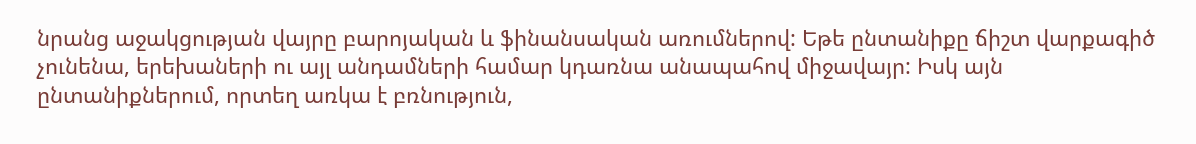նրանց աջակցության վայրը բարոյական և ֆինանսական առումներով: Եթե ընտանիքը ճիշտ վարքագիծ չունենա, երեխաների ու այլ անդամների համար կդառնա անապահով միջավայր: Իսկ այն ընտանիքներում, որտեղ առկա է բռնություն,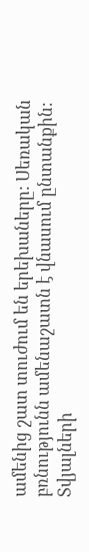ամենից շատ տուժում են երեխաները: Սեռական բռնությունն ամենաշատն է վնասում ընտանքին: Տվյալների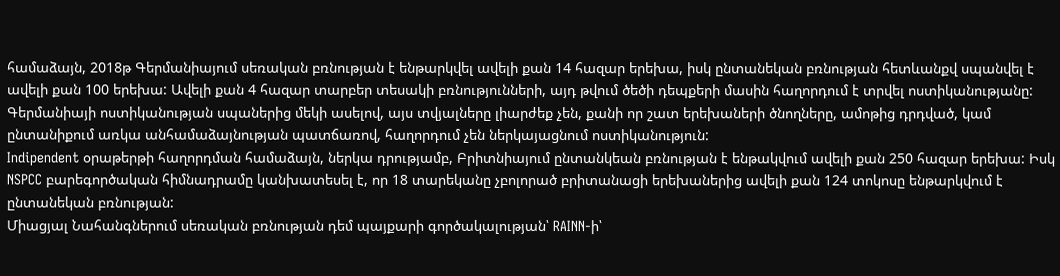համաձայն, 2018թ Գերմանիայում սեռական բռնության է ենթարկվել ավելի քան 14 հազար երեխա, իսկ ընտանեկան բռնության հետևանքվ սպանվել է ավելի քան 100 երեխա: Ավելի քան 4 հազար տարբեր տեսակի բռնությունների, այդ թվում ծեծի դեպքերի մասին հաղորդում է տրվել ոստիկանությանը: Գերմանիայի ոստիկանության սպաներից մեկի ասելով, այս տվյալները լիարժեք չեն, քանի որ շատ երեխաների ծնողները, ամոթից դրդված, կամ ընտանիքում առկա անհամաձայնության պատճառով, հաղորդում չեն ներկայացնում ոստիկանություն:
Indipendent օրաթերթի հաղորդման համաձայն, ներկա դրությամբ, Բրիտնիայում ընտանկեան բռնության է ենթակվում ավելի քան 250 հազար երեխա: Իսկ NSPCC բարեգործական հիմնադրամը կանխատեսել է, որ 18 տարեկանը չբոլորած բրիտանացի երեխաներից ավելի քան 124 տոկոսը ենթարկվում է ընտանեկան բռնության:
Միացյալ Նահանգներում սեռական բռնության դեմ պայքարի գործակալության՝ RAINN-ի՝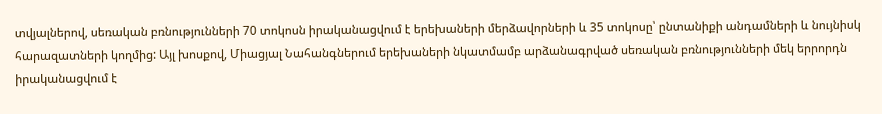տվյալներով, սեռական բռնությունների 70 տոկոսն իրականացվում է երեխաների մերձավորների և 35 տոկոսը՝ ընտանիքի անդամների և նույնիսկ հարազատների կողմից: Այլ խոսքով, Միացյալ Նահանգներում երեխաների նկատմամբ արձանագրված սեռական բռնությունների մեկ երրորդն իրականացվում է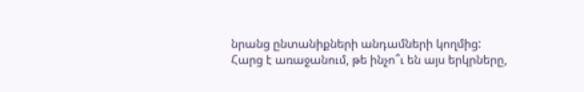նրանց ընտանիքների անդամների կողմից:
Հարց է առաջանում, թե ինչո՞ւ են այս երկրները,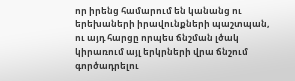որ իրենց համարում են կանանց ու երեխաների իրավունքների պաշտպան, ու այդ հարցը որպես ճնշման լծակ կիրառում այլ երկրների վրա ճնշում գործադրելու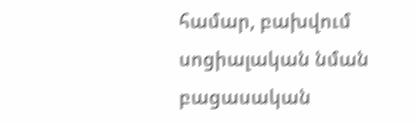համար, բախվում սոցիալական նման բացասական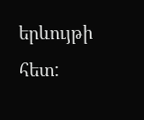երևույթի հետ: